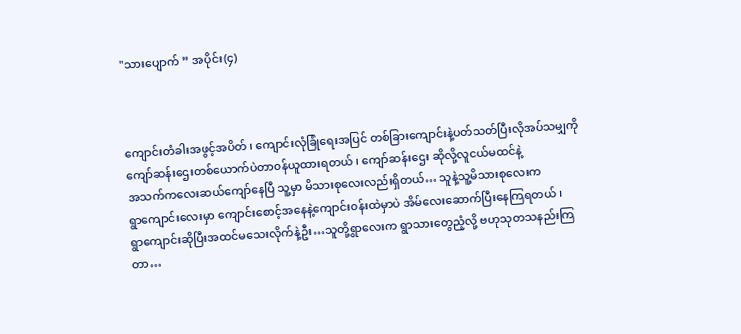"သားပျောက် ” အပိုင်း(၄)



ကျောင်းတံခါးအဖွင့်အပိတ် ၊ ကျောင်းလုံခြုံရေးအပြင် တစ်ခြားကျောင်းနဲ့ပတ်သတ်ပြီးလိုအပ်သမျှကို
ကျော်ဆန်းဌေးတစ်ယောက်ပဲတာ၀န်ယူထားရတယ် ၊ ကျော်ဆန်းဌေး ဆိုလို့လူငယ်မထင်နဲ့
အသက်ကလေးဆယ်ကျော်နေပြီ သူ့မှာ မိသားစုလေးလည်းရှိတယ်… သူနဲ့သူ့မိသားစုလေးက
ရွာကျောင်းလေးမှာ ကျောင်းစောင့်အနေနဲ့ကျောင်း၀န်းထဲမှာပဲ အိမ်လေးဆောက်ပြီးနေကြရတယ် ၊
ရွာကျောင်းဆိုပြီးအထင်မသေးလိုက်နဲ့ဦး…သူတို့ရွာလေးက ရွာသားတွေညံ့လို့ ဗဟုသုတသနည်းကြတာ…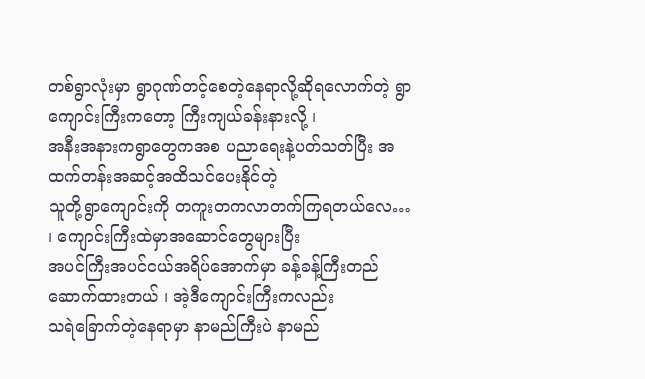တစ်ရွာလုံးမှာ ရွာဂုဏ်တင့်စေတဲ့နေရာလို့ဆိုရလောက်တဲ့ ရွာကျောင်းကြီးကတော့ ကြီးကျယ်ခန်းနားလို့ ၊
အနီးအနားကရွာတွေကအစ ပညာရေးနဲ့ပတ်သတ်ပြီး အထက်တန်းအဆင့်အထိသင်ပေးနိုင်တဲ့
သူတို့ရွာကျောင်းကို တကူးတကလာတက်ကြရတယ်လေ… ၊ ကျောင်းကြီးထဲမှာအဆောင်တွေများပြီး
အပင်ကြီးအပင်ငယ်အရိပ်အောက်မှာ ခန့်ခန့်ကြီးတည်ဆောက်ထားတယ် ၊ အဲ့ဒီကျောင်းကြီးကလည်း
သရဲခြောက်တဲ့နေရာမှာ နာမည်ကြီးပဲ နာမည်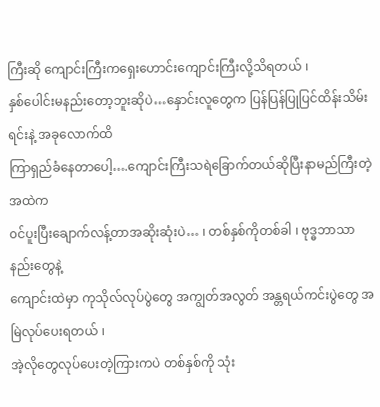ကြီးဆို ကျောင်းကြီးကရှေးဟောင်းကျောင်းကြီးလို့သိရတယ် ၊
နှစ်ပေါင်းမနည်းတော့ဘူးဆိုပဲ…နှောင်းလူတွေက ပြန်ပြန်ပြုပြင်ထိန်းသိမ်းရင်းနဲ့ အခုလောက်ထိ
ကြာရှည်ခံနေတာပေါ့….ကျောင်းကြီးသရဲခြောက်တယ်ဆိုပြီးနာမည်ကြီးတဲ့အထဲက
၀င်ပူးပြီးချောက်လန့်တာအဆိုးဆုံးပဲ… ၊ တစ်နှစ်ကိုတစ်ခါ ၊ ဗုဒ္ဓဘာသာနည်းတွေနဲ့
ကျောင်းထဲမှာ ကုသိုလ်လုပ်ပွဲတွေ အကျွတ်အလွတ် အန္တရယ်ကင်းပွဲတွေ အမြဲလုပ်ပေးရတယ် ၊
အဲ့လိုတွေလုပ်ပေးတဲ့ကြားကပဲ တစ်နှစ်ကို သုံး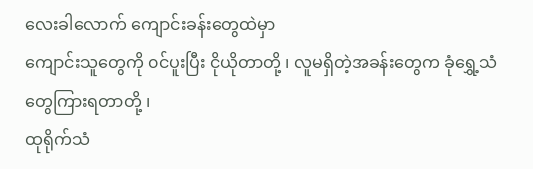လေးခါလောက် ကျောင်းခန်းတွေထဲမှာ
ကျောင်းသူတွေကို ၀င်ပူးပြီး ငိုယိုတာတို့ ၊ လူမရှိတဲ့အခန်းတွေက ခုံရွှေ့သံတွေကြားရတာတို့ ၊
ထုရိုက်သံ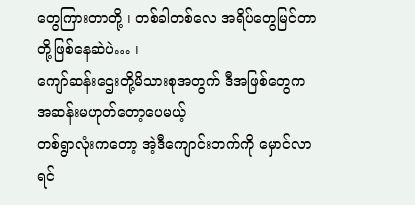တွေကြားတာတို့ ၊ တစ်ခါတစ်လေ အရိပ်တွေမြင်တာတို့ဖြစ်နေဆဲပဲ… ၊
ကျော်ဆန်းဌေးတို့မိသားစုအတွက် ဒီအဖြစ်တွေက အဆန်းမဟုတ်တော့ပေမယ့်
တစ်ရွာလုံးကတော့ အဲ့ဒီကျောင်းဘက်ကို မှောင်လာရင်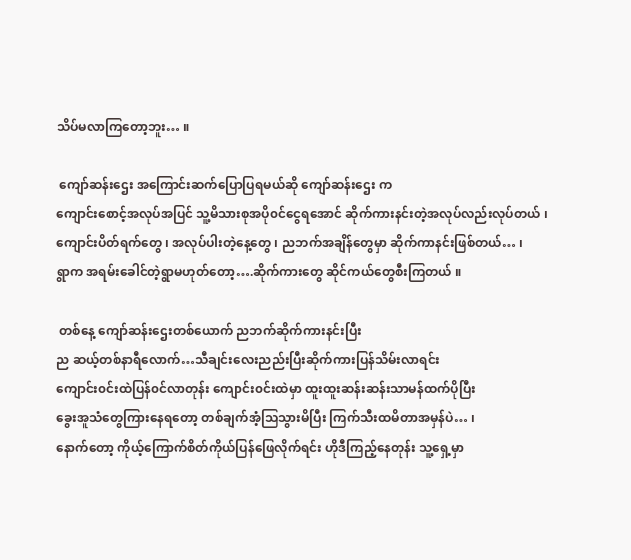သိပ်မလာကြတော့ဘူး… ။

 ကျော်ဆန်းဌေး အကြောင်းဆက်ပြောပြရမယ်ဆို ကျော်ဆန်းဌေး က
ကျောင်းစောင့်အလုပ်အပြင် သူ့မိသားစုအပို၀င်ငွေရအောင် ဆိုက်ကားနင်းတဲ့အလုပ်လည်းလုပ်တယ် ၊
ကျောင်းပိတ်ရက်တွေ ၊ အလုပ်ပါးတဲ့နေ့တွေ ၊ ညဘက်အချိန်တွေမှာ ဆိုက်ကာနင်းဖြစ်တယ်… ၊
ရွာက အရမ်းခေါင်တဲ့ရွာမဟုတ်တော့….ဆိုက်ကားတွေ ဆိုင်ကယ်တွေစီးကြတယ် ။

 တစ်နေ့ ကျော်ဆန်းဌေးတစ်ယောက် ညဘက်ဆိုက်ကားနင်းပြီး
ည ဆယ့်တစ်နာရီလောက်…သီချင်းလေးညည်းပြီးဆိုက်ကားပြန်သိမ်းလာရင်း
ကျောင်း၀င်းထဲပြန်၀င်လာတုန်း ကျောင်း၀င်းထဲမှာ ထူးထူးဆန်းဆန်းသာမန်ထက်ပိုပြီး
ခွေးအူသံတွေကြားနေရတော့ တစ်ချက်အံ့သြသွားမိပြီး ကြက်သီးထမိတာအမှန်ပဲ… ၊
နောက်တော့ ကိုယ့်ကြောက်စိတ်ကိုယ်ပြန်ဖြေလိုက်ရင်း ဟိုဒီကြည့်နေတုန်း သူ့ရှေ့မှာ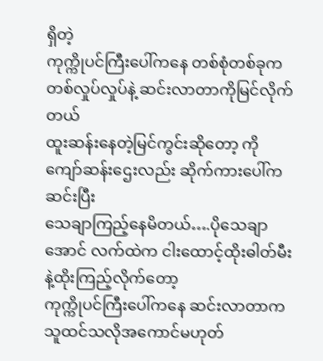ရှိတဲ့
ကုက္ကိုပင်ကြီးပေါ်ကနေ တစ်စုံတစ်ခုက တစ်လှုပ်လှုပ်နဲ့ ဆင်းလာတာကိုမြင်လိုက်တယ်
ထူးဆန်းနေတဲ့မြင်ကွင်းဆိုတော့ ကိုကျော်ဆန်းဌေးလည်း ဆိုက်ကားပေါ်ကဆင်းပြီး
သေချာကြည့်နေမိတယ်….ပိုသေချာအောင် လက်ထဲက ငါးထောင့်ထိုးဓါတ်မီးနဲ့ထိုးကြည့်လိုက်တော့
ကုက္ကိုပင်ကြီးပေါ်ကနေ ဆင်းလာတာက သူထင်သလိုအကောင်မဟုတ်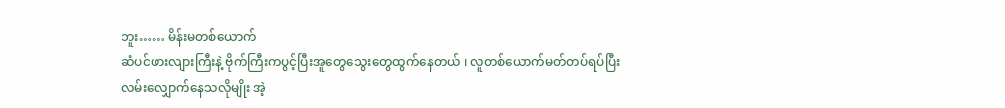ဘူး…… မိန်းမတစ်ယောက်
ဆံပင်ဖားလျားကြီးနဲ့ ဗိုက်ကြီးကပွင့်ပြီးအူတွေသွေးတွေထွက်နေတယ် ၊ လူတစ်ယောက်မတ်တပ်ရပ်ပြီး
လမ်းလျှောက်နေသလိုမျိုး အဲ့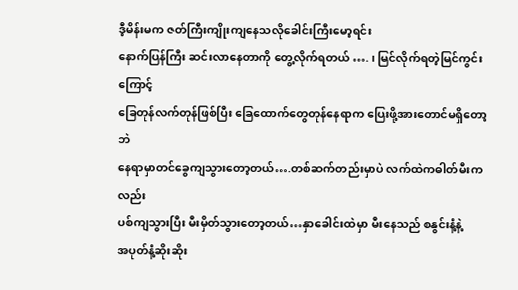ဒီ့မိန်းမက ဇတ်ကြီးကျိုးကျနေသလိုခေါင်းကြီးမော့ရင်း
နောက်ပြန်ကြီး ဆင်းလာနေတာကို တွေ့လိုက်ရတယ် …. ၊ မြင်လိုက်ရတဲ့မြင်ကွင်းကြောင့်
ခြေတုန်လက်တုန်ဖြစ်ပြီး ခြေထောက်တွေတုန်နေရာက ပြေးဖို့အားတောင်မရှိတော့ဘဲ
နေရာမှာတင်ခွေကျသွားတော့တယ်….တစ်ဆက်တည်းမှာပဲ လက်ထဲကဓါတ်မီးကလည်း
ပစ်ကျသွားပြီး မီးမှိတ်သွားတော့တယ်…နှာခေါင်းထဲမှာ မီးနေသည် စနွင်းနံ့နဲ့
အပုတ်နံ့ဆိုးဆိုး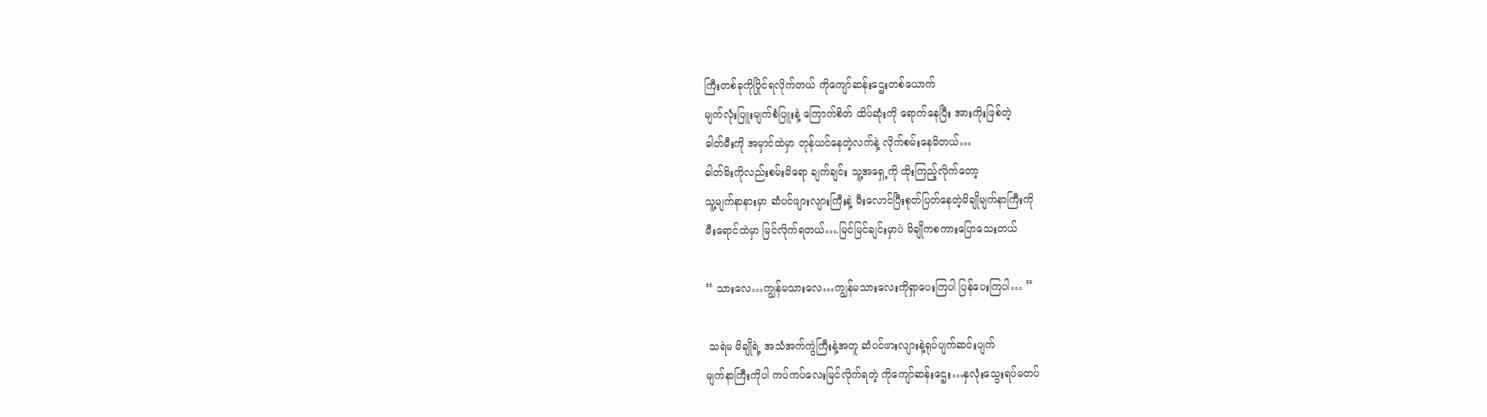ကြီးတစ်ခုကိုပြိုင်ရလိုက်တယ် ကိုကျော်ဆန်းဌေးတစ်ယောက်
မျက်လုံးပြူးမျက်စံပြူးနဲ့ ကြောက်စိတ် ထိပ်ဆုံးကို ရောက်နေပြီး အားကိုးဖြစ်တဲ့
ဓါတ်မီးကို အမှာင်ထဲမှာ တုန်ယင်နေတဲ့လက်နဲ့ လိုက်စမ်းနေမိတယ်…
ဓါတ်မိးကိုလည်းစမ်းမိရော ချက်ချင်း သူ့အရှေ့ကို ထိုးကြည့်လိုက်တော့
သူ့မျက်နာနားမှာ ဆံပင်ဖျားလျားကြီးနဲ့ မီးလောင်ပြီးစုတ်ပြတ်နေတဲ့မိချိုမျက်နာကြီးကို
မီးရောင်ထဲမှာ မြင်လိုက်ရတယ်….မြင်မြင်ချင်းမှာပဲ မိချိုကစကားပြောသေးတယ်

“ သားလေ…ကျွန်မသားလေ…ကျွန်မသားလေးကိုရှာပေးကြပါ ပြန်ပေးကြပါ… ”

 သရဲမ မိချိုရဲ့ အသံအက်ကွဲကြီးနဲ့အတူ ဆံပင်ဖားလျားနဲ့ရုပ်ပျက်ဆင်းပျက်
မျက်နာကြီးကိုပါ ကပ်ကပ်လေးမြင်လိုက်ရတဲ့ ကိုကျော်ဆန်းဌေး…နှလုံးသွေးရပ်မတပ်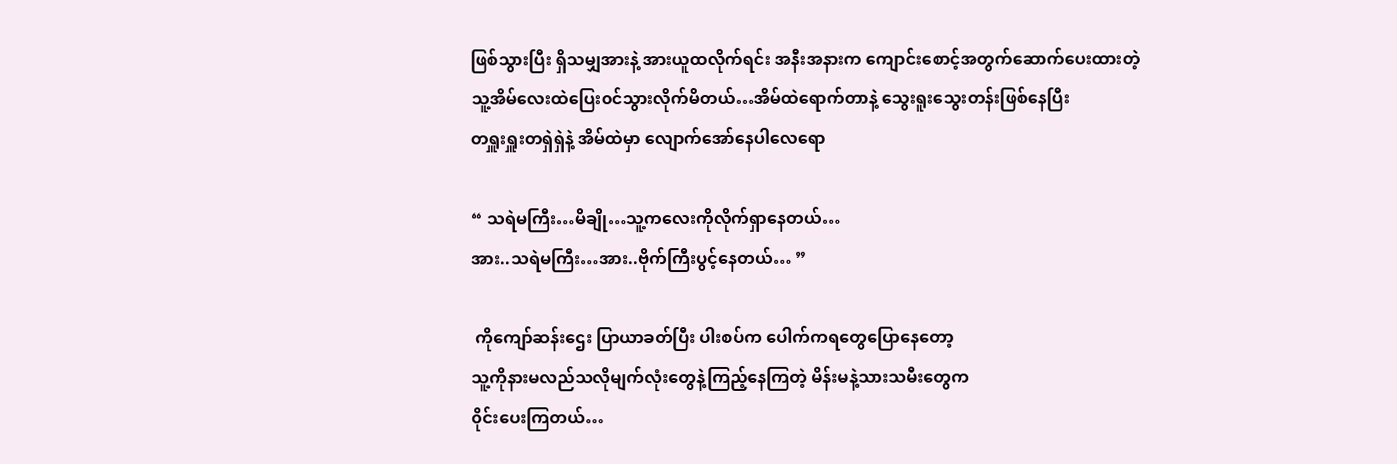ဖြစ်သွားပြီး ရှိသမျှအားနဲ့ အားယူထလိုက်ရင်း အနီးအနားက ကျောင်းစောင့်အတွက်ဆောက်ပေးထားတဲ့
သူ့အိမ်လေးထဲပြေး၀င်သွားလိုက်မိတယ်…အိမ်ထဲရောက်တာနဲ့ သွေးရူးသွေးတန်းဖြစ်နေပြီး
တရှူးရှူးတရှဲရှဲနဲ့ အိမ်ထဲမှာ လျောက်အော်နေပါလေရော

“ သရဲမကြီး…မိချို…သူ့ကလေးကိုလိုက်ရှာနေတယ်…
အား..သရဲမကြီး…အား..ဗိုက်ကြီးပွင့်နေတယ်… ”

 ကိုကျော်ဆန်းဌေး ပြာယာခတ်ပြီး ပါးစပ်က ပေါက်ကရတွေပြောနေတော့
သူ့ကိုနားမလည်သလိုမျက်လုံးတွေနဲ့ကြည့်နေကြတဲ့ မိန်းမနဲ့သားသမီးတွေက
၀ိုင်းပေးကြတယ်…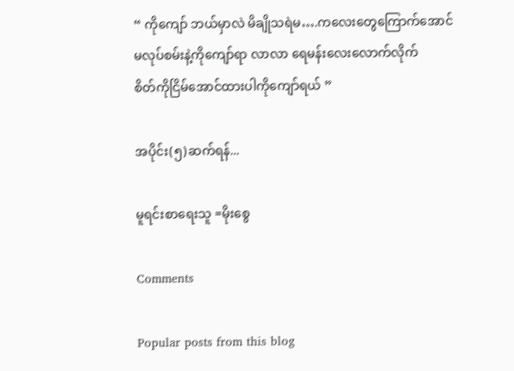“ ကိုကျော် ဘယ်မှာလဲ မိချိုသရဲမ….ကလေးတွေကြောက်အောင်
မလုပ်စမ်းနဲ့ကိုကျော်ရာ လာလာ ရေမန်းလေးလောက်လိုက်
စိတ်ကိုငြိမ်အောင်ထားပါကိုကျော်ရယ် ”

အပိုင်း(၅)ဆက်ရန်...

မူရင်းစာရေးသူ =မိုးစွေ

Comments

Popular posts from this blog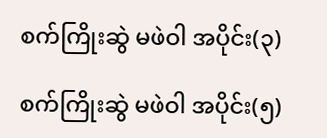စက်ကြိုးဆွဲ မဖဲဝါ အပိုင်း(၃)

စက်ကြိုးဆွဲ မဖဲဝါ အပိုင်း(၅)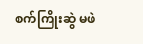စက်ကြိုးဆွဲ မဖဲ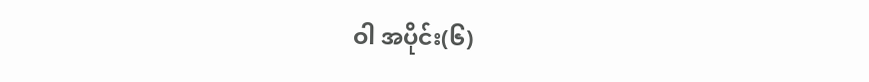ဝါ အပိုင်း(၆)